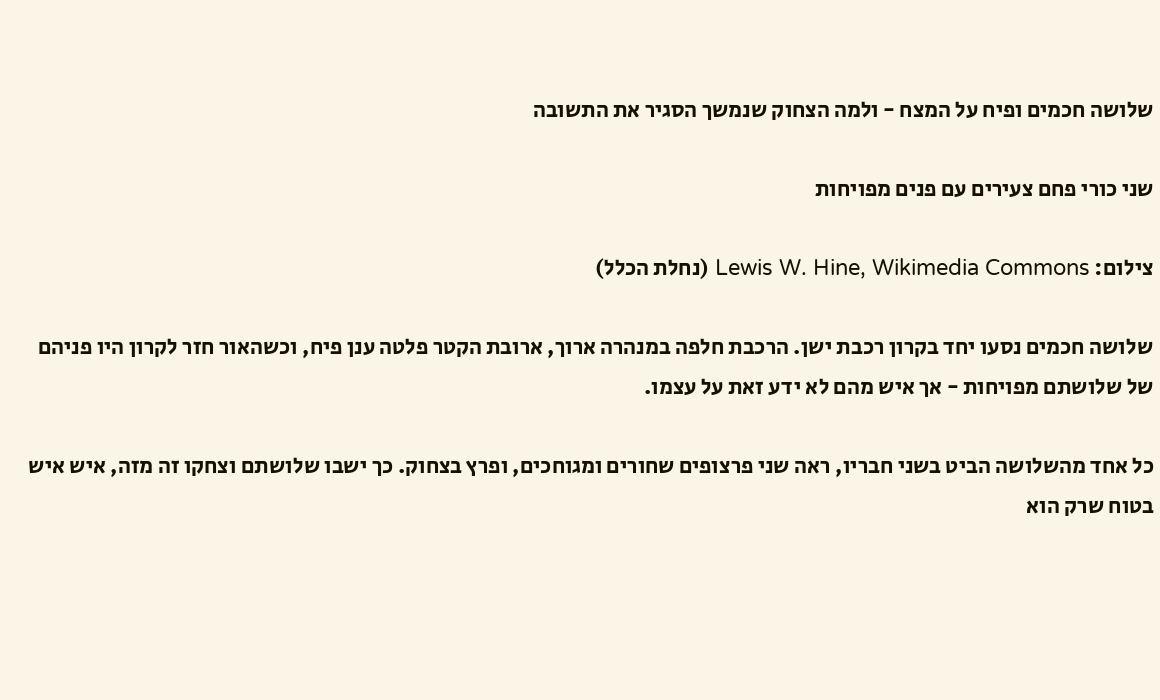שלושה חכמים ופיח על המצח - ולמה הצחוק שנמשך הסגיר את התשובה

שני כורי פחם צעירים עם פנים מפויחות

צילום: Lewis W. Hine, Wikimedia Commons (נחלת הכלל)

שלושה חכמים נסעו יחד בקרון רכבת ישן. הרכבת חלפה במנהרה ארוך, ארובת הקטר פלטה ענן פיח, וכשהאור חזר לקרון היו פניהם של שלושתם מפויחות - אך איש מהם לא ידע זאת על עצמו.

כל אחד מהשלושה הביט בשני חבריו, ראה שני פרצופים שחורים ומגוחכים, ופרץ בצחוק. כך ישבו שלושתם וצחקו זה מזה, איש איש בטוח שרק הוא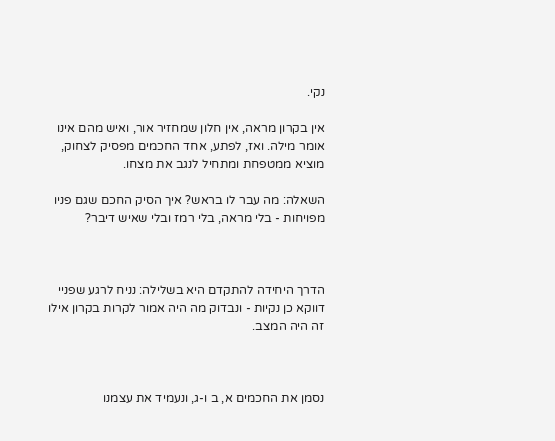נקי.

אין בקרון מראה, אין חלון שמחזיר אור, ואיש מהם אינו אומר מילה. ואז, לפתע, אחד החכמים מפסיק לצחוק, מוציא ממטפחת ומתחיל לנגב את מצחו.

השאלה: מה עבר לו בראש? איך הסיק החכם שגם פניו מפויחות - בלי מראה, בלי רמז ובלי שאיש דיבר?



הדרך היחידה להתקדם היא בשלילה: נניח לרגע שפניי דווקא כן נקיות - ונבדוק מה היה אמור לקרות בקרון אילו זה היה המצב.



נסמן את החכמים א, ב ו-ג, ונעמיד את עצמנו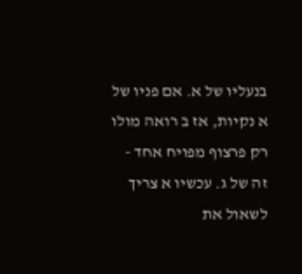בנעליו של א. אם פניו של א נקיות, אז ב רואה מולו רק פרצוף מפויח אחד - זה של ג. עכשיו א צריך לשאול את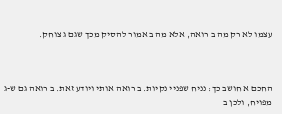עצמו לא רק מה ב רואה, אלא מה ב אמור להסיק מכך שגם ג צוחק.



החכם א חושב כך: נניח שפניי נקיות. ב רואה אותי ויודע זאת. ב רואה גם ש-ג מפויח, ולכן ב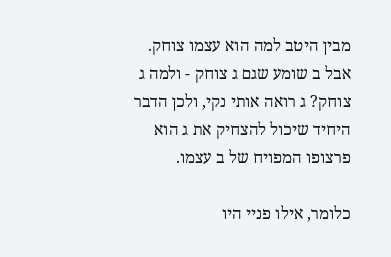מבין היטב למה הוא עצמו צוחק. אבל ב שומע שגם ג צוחק - ולמה ג צוחק? ג רואה אותי נקי, ולכן הדבר היחיד שיכול להצחיק את ג הוא פרצופו המפויח של ב עצמו.

כלומר, אילו פניי היו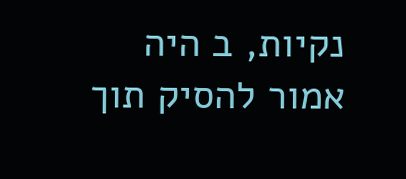נקיות, ב היה אמור להסיק תוך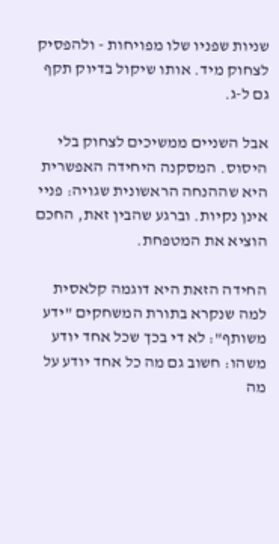שניות שפניו שלו מפויחות - ולהפסיק לצחוק מיד. אותו שיקול בדיוק תקף גם ל-ג.

אבל השניים ממשיכים לצחוק בלי היסוס. המסקנה היחידה האפשרית היא שההנחה הראשונית שגויה: פניי אינן נקיות. וברגע שהבין זאת, החכם הוציא את המטפחת.

החידה הזאת היא דוגמה קלאסית למה שנקרא בתורת המשחקים "ידע משותף": לא די בכך שכל אחד יודע משהו: חשוב גם מה כל אחד יודע על מה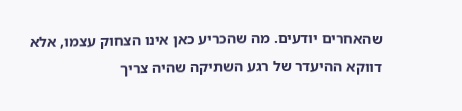שהאחרים יודעים. מה שהכריע כאן אינו הצחוק עצמו, אלא דווקא ההיעדר של רגע השתיקה שהיה צריך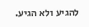להגיע ולא הגיע.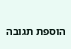הוספת תגובה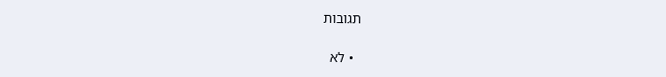תגובות

  • לא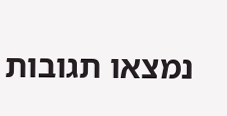נמצאו תגובות